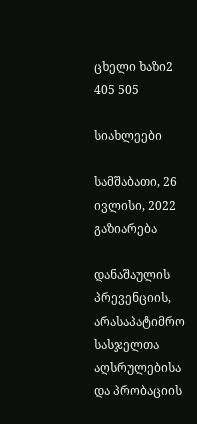ცხელი ხაზი2 405 505

სიახლეები

სამშაბათი, 26 ივლისი, 2022
გაზიარება

დანაშაულის პრევენციის, არასაპატიმრო სასჯელთა აღსრულებისა და პრობაციის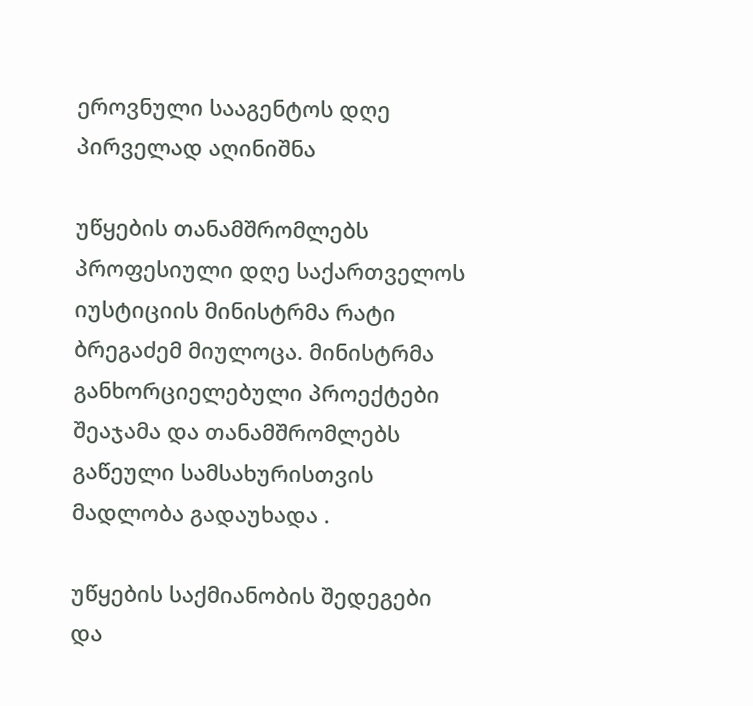ეროვნული სააგენტოს დღე პირველად აღინიშნა

უწყების თანამშრომლებს პროფესიული დღე საქართველოს იუსტიციის მინისტრმა რატი ბრეგაძემ მიულოცა. მინისტრმა განხორციელებული პროექტები შეაჯამა და თანამშრომლებს გაწეული სამსახურისთვის მადლობა გადაუხადა .

უწყების საქმიანობის შედეგები და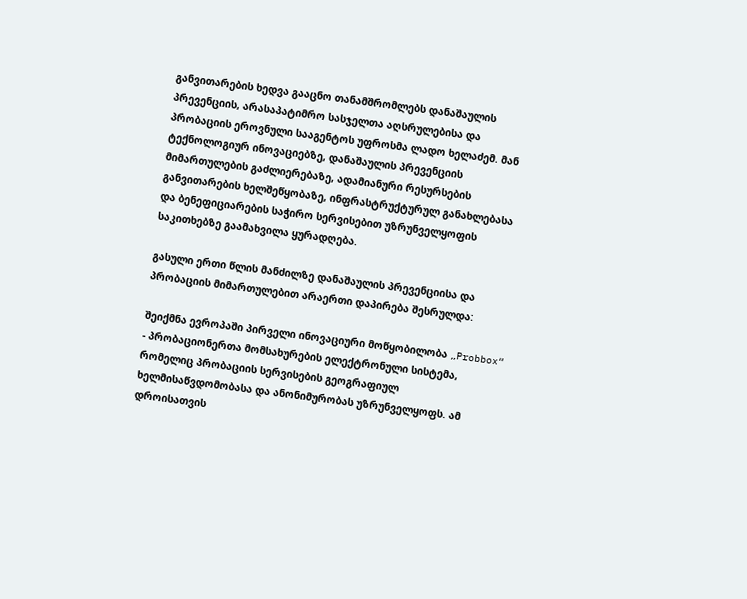განვითარების ხედვა გააცნო თანამშრომლებს დანაშაულის პრევენციის, არასაპატიმრო სასჯელთა აღსრულებისა და პრობაციის ეროვნული სააგენტოს უფროსმა ლადო ხელაძემ. მან ტექნოლოგიურ ინოვაციებზე, დანაშაულის პრევენციის მიმართულების გაძლიერებაზე, ადამიანური რესურსების განვითარების ხელშეწყობაზე, ინფრასტრუქტურულ განახლებასა და ბენეფიციარების საჭირო სერვისებით უზრუნველყოფის საკითხებზე გაამახვილა ყურადღება.

გასული ერთი წლის მანძილზე დანაშაულის პრევენციისა და პრობაციის მიმართულებით არაერთი დაპირება შესრულდა:

შეიქმნა ევროპაში პირველი ინოვაციური მოწყობილობა „Probbox“ - პრობაციონერთა მომსახურების ელექტრონული სისტემა, რომელიც პრობაციის სერვისების გეოგრაფიულ ხელმისაწვდომობასა და ანონიმურობას უზრუნველყოფს. ამ დროისათვის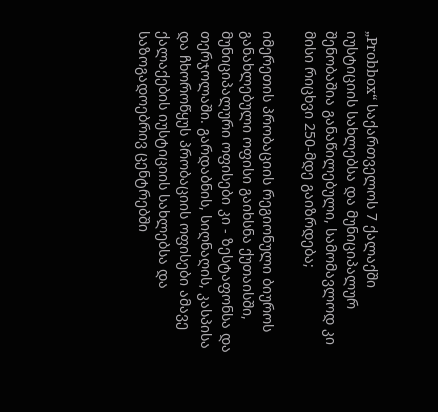„Probbox“ საქართველოს 7 ქალაქში იუსტიციის სახლებსა და მუნიციპალურ შენობაშია განაწილებული, სამომავლოდ კი მისი რიცხვი 250-მდე გაიზრდება;

იმერეთის პრობაციის რეგიონული ბიუროს განახლებული ოფისი გაიხსნა ქუთაისში, მუნიციპალური ოფისები კი - ზესტაფონსა და თერჯოლაში. გარდაბნის, სიღნაღის, კასპისა და ჩხოროწყუს პრობაციის ოფისები ამავე ქალაქების იუსტიციის სახლებსა და საზოგადოებრივ ცენტრებში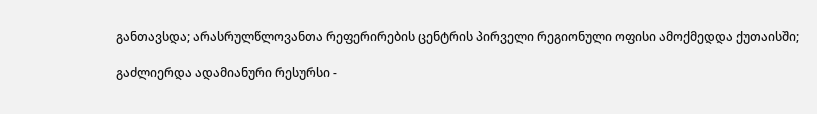განთავსდა; არასრულწლოვანთა რეფერირების ცენტრის პირველი რეგიონული ოფისი ამოქმედდა ქუთაისში;

გაძლიერდა ადამიანური რესურსი -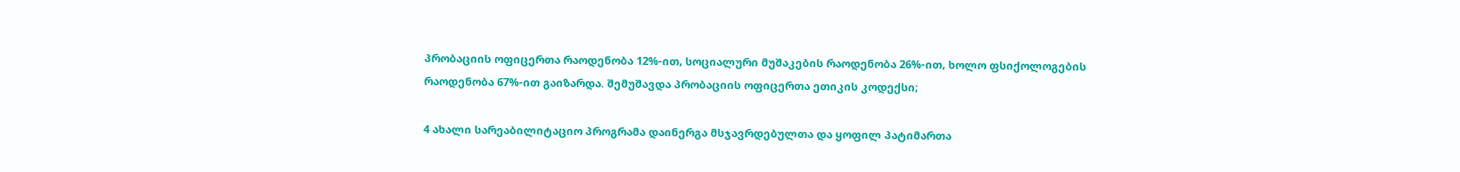პრობაციის ოფიცერთა რაოდენობა 12%-ით, სოციალური მუშაკების რაოდენობა 26%-ით, ხოლო ფსიქოლოგების რაოდენობა 67%-ით გაიზარდა. შემუშავდა პრობაციის ოფიცერთა ეთიკის კოდექსი;

4 ახალი სარეაბილიტაციო პროგრამა დაინერგა მსჯავრდებულთა და ყოფილ პატიმართა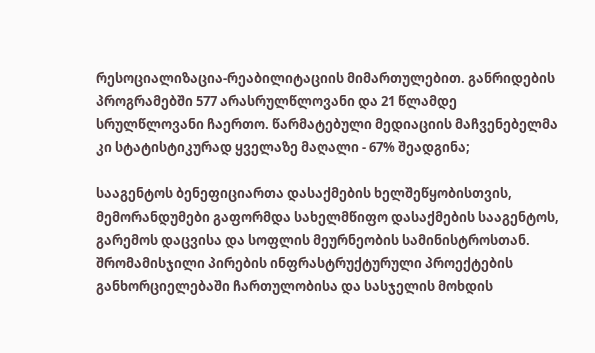რესოციალიზაცია-რეაბილიტაციის მიმართულებით. განრიდების პროგრამებში 577 არასრულწლოვანი და 21 წლამდე სრულწლოვანი ჩაერთო. წარმატებული მედიაციის მაჩვენებელმა კი სტატისტიკურად ყველაზე მაღალი - 67% შეადგინა;

სააგენტოს ბენეფიციართა დასაქმების ხელშეწყობისთვის, მემორანდუმები გაფორმდა სახელმწიფო დასაქმების სააგენტოს, გარემოს დაცვისა და სოფლის მეურნეობის სამინისტროსთან. შრომამისჯილი პირების ინფრასტრუქტურული პროექტების განხორციელებაში ჩართულობისა და სასჯელის მოხდის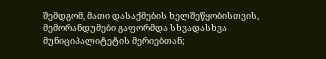შემდგომ, მათი დასაქმების ხელშეწყობისთვის, მემორანდუმები გაფორმდა სხვადასხვა მუნიციპალიტეტის მერიებთან;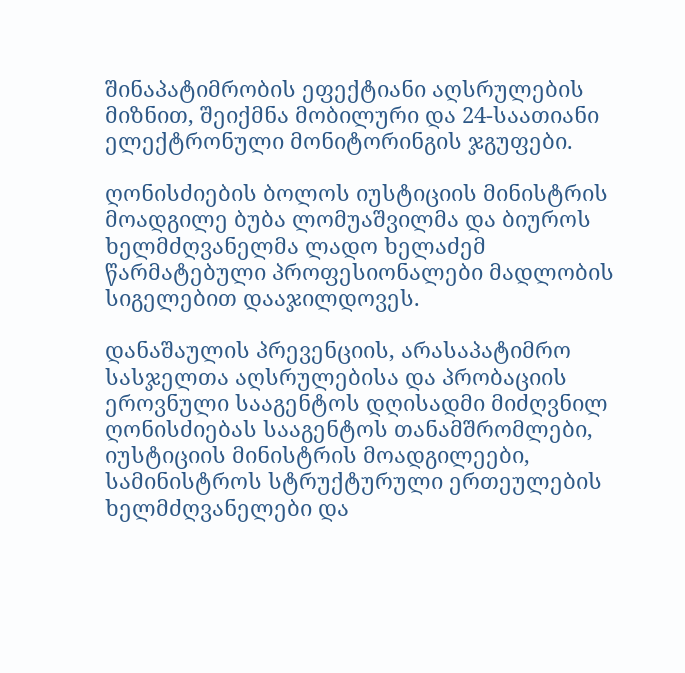შინაპატიმრობის ეფექტიანი აღსრულების მიზნით, შეიქმნა მობილური და 24-საათიანი ელექტრონული მონიტორინგის ჯგუფები.

ღონისძიების ბოლოს იუსტიციის მინისტრის მოადგილე ბუბა ლომუაშვილმა და ბიუროს ხელმძღვანელმა ლადო ხელაძემ წარმატებული პროფესიონალები მადლობის სიგელებით დააჯილდოვეს.

დანაშაულის პრევენციის, არასაპატიმრო სასჯელთა აღსრულებისა და პრობაციის ეროვნული სააგენტოს დღისადმი მიძღვნილ ღონისძიებას სააგენტოს თანამშრომლები, იუსტიციის მინისტრის მოადგილეები, სამინისტროს სტრუქტურული ერთეულების ხელმძღვანელები და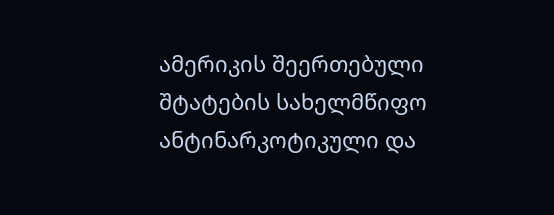ამერიკის შეერთებული შტატების სახელმწიფო ანტინარკოტიკული და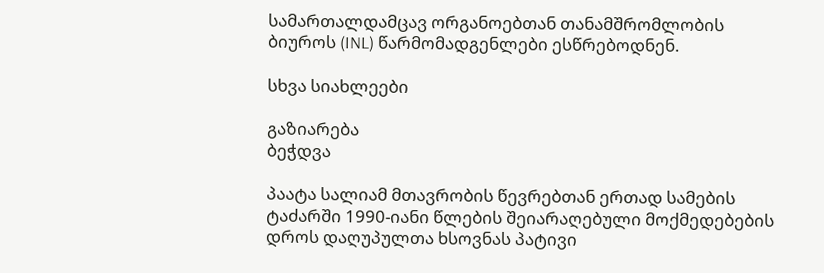სამართალდამცავ ორგანოებთან თანამშრომლობის ბიუროს (INL) წარმომადგენლები ესწრებოდნენ.

სხვა სიახლეები

გაზიარება
ბეჭდვა

პაატა სალიამ მთავრობის წევრებთან ერთად სამების ტაძარში 1990-იანი წლების შეიარაღებული მოქმედებების დროს დაღუპულთა ხსოვნას პატივი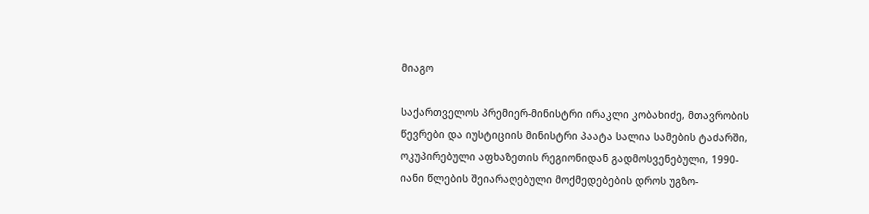მიაგო

საქართველოს პრემიერ-მინისტრი ირაკლი კობახიძე, მთავრობის წევრები და იუსტიციის მინისტრი პაატა სალია სამების ტაძარში, ოკუპირებული აფხაზეთის რეგიონიდან გადმოსვენებული, 1990-იანი წლების შეიარაღებული მოქმედებების დროს უგზო-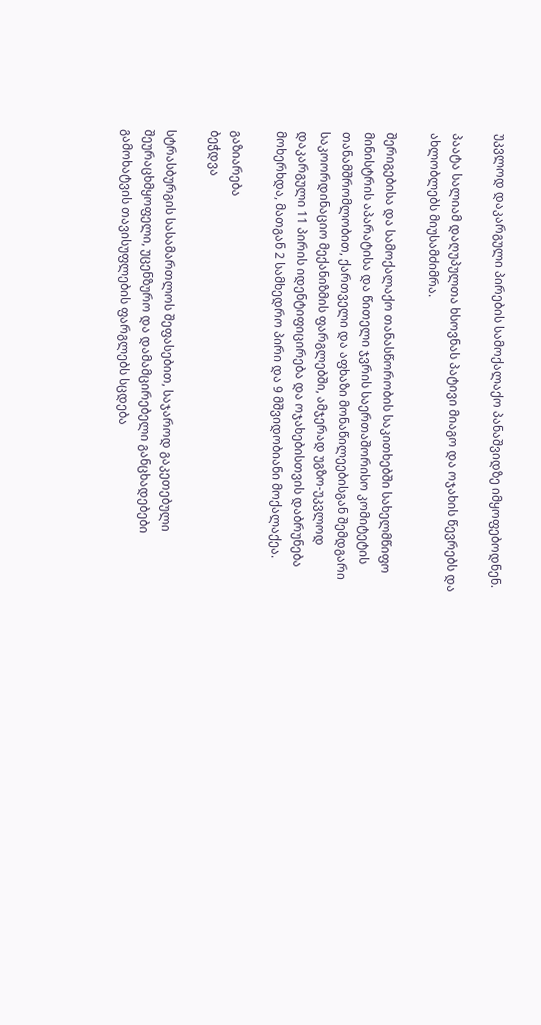უკვლოდ დაკარგული პირების სამოქალაქო პანაშვიდზე იმყოფებოდნენ.

პაატა სალიამ დაღუპულთა ხსოვნას პატივი მიაგო და ოჯახის წევრებს და ახლობლებს მიუსამძიმრა.

შერიგებისა და სამოქალაქო თანასწორობის საკითხებში სახელმწიფო მინისტრის აპარატისა და წითელი ჯვრის საერთაშორისო კომიტეტის თანამშრომლობით, ქართველი და აფხაზი მონაწილეებისგან შემდგარი საკოორდინაციო მექანიზმის ფარგლებში, ამჯერად უგზო-უკვლოდ დაკარგული 11 პირის იდენტიფიცირება და ოჯახებისთვის დაბრუნება მოხერხდა, მათგან 2 სამხედრო პირი და 9 მშვიდობიანი მოქალაქეა.

გაზიარება
ბეჭდვა

სტრასბურგის სასამართლოს შეფასებით, საჯაროდ გაკეთებული შეურაცხმყოფელი, უცენზურო და დამამცირებელი განცხადებები გამოხატვის თავისუფლების ფარგლებს სცდება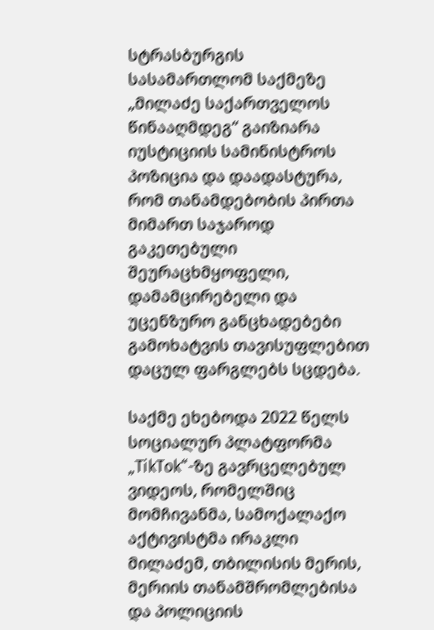სტრასბურგის სასამართლომ საქმეზე „მილაძე საქართველოს წინააღმდეგ“ გაიზიარა იუსტიციის სამინისტროს პოზიცია და დაადასტურა, რომ თანამდებობის პირთა მიმართ საჯაროდ გაკეთებული შეურაცხმყოფელი, დამამცირებელი და უცენზურო განცხადებები გამოხატვის თავისუფლებით დაცულ ფარგლებს სცდება.

საქმე ეხებოდა 2022 წელს სოციალურ პლატფორმა „TikTok“-ზე გავრცელებულ ვიდეოს, რომელშიც მომჩივანმა, სამოქალაქო აქტივისტმა ირაკლი მილაძემ, თბილისის მერის, მერიის თანამშრომლებისა და პოლიციის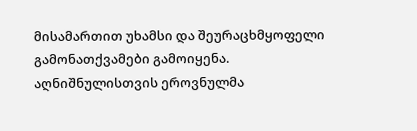მისამართით უხამსი და შეურაცხმყოფელი გამონათქვამები გამოიყენა. აღნიშნულისთვის ეროვნულმა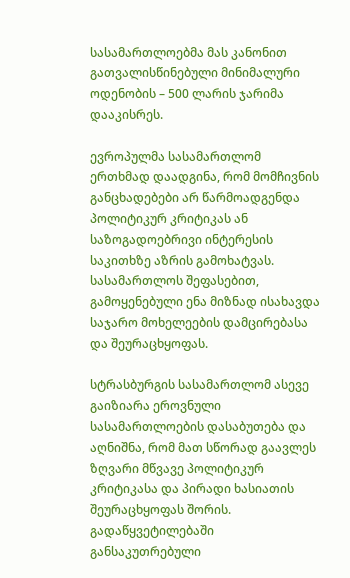სასამართლოებმა მას კანონით გათვალისწინებული მინიმალური ოდენობის – 500 ლარის ჯარიმა დააკისრეს.

ევროპულმა სასამართლომ ერთხმად დაადგინა, რომ მომჩივნის განცხადებები არ წარმოადგენდა პოლიტიკურ კრიტიკას ან საზოგადოებრივი ინტერესის საკითხზე აზრის გამოხატვას. სასამართლოს შეფასებით, გამოყენებული ენა მიზნად ისახავდა საჯარო მოხელეების დამცირებასა და შეურაცხყოფას.

სტრასბურგის სასამართლომ ასევე გაიზიარა ეროვნული სასამართლოების დასაბუთება და აღნიშნა, რომ მათ სწორად გაავლეს ზღვარი მწვავე პოლიტიკურ კრიტიკასა და პირადი ხასიათის შეურაცხყოფას შორის. გადაწყვეტილებაში განსაკუთრებული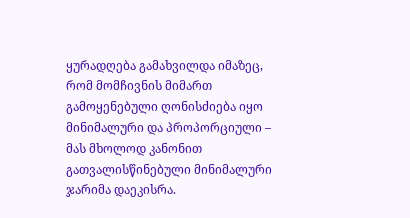ყურადღება გამახვილდა იმაზეც, რომ მომჩივნის მიმართ გამოყენებული ღონისძიება იყო მინიმალური და პროპორციული – მას მხოლოდ კანონით გათვალისწინებული მინიმალური ჯარიმა დაეკისრა.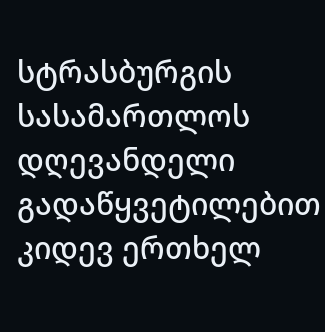სტრასბურგის სასამართლოს დღევანდელი გადაწყვეტილებით კიდევ ერთხელ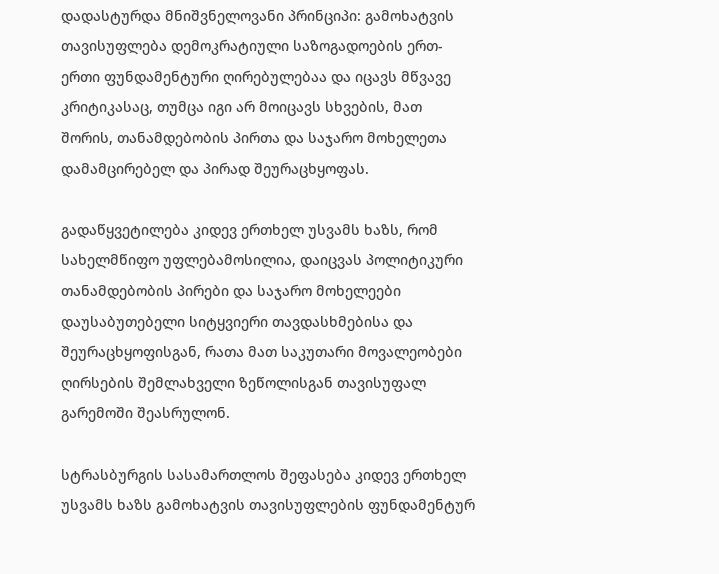დადასტურდა მნიშვნელოვანი პრინციპი: გამოხატვის თავისუფლება დემოკრატიული საზოგადოების ერთ-ერთი ფუნდამენტური ღირებულებაა და იცავს მწვავე კრიტიკასაც, თუმცა იგი არ მოიცავს სხვების, მათ შორის, თანამდებობის პირთა და საჯარო მოხელეთა დამამცირებელ და პირად შეურაცხყოფას.

გადაწყვეტილება კიდევ ერთხელ უსვამს ხაზს, რომ სახელმწიფო უფლებამოსილია, დაიცვას პოლიტიკური თანამდებობის პირები და საჯარო მოხელეები დაუსაბუთებელი სიტყვიერი თავდასხმებისა და შეურაცხყოფისგან, რათა მათ საკუთარი მოვალეობები ღირსების შემლახველი ზეწოლისგან თავისუფალ გარემოში შეასრულონ.

სტრასბურგის სასამართლოს შეფასება კიდევ ერთხელ უსვამს ხაზს გამოხატვის თავისუფლების ფუნდამენტურ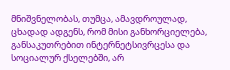მნიშვნელობას, თუმცა, ამავდროულად, ცხადად ადგენს, რომ მისი განხორციელება, განსაკუთრებით ინტერნეტსივრცესა და სოციალურ ქსელებში, არ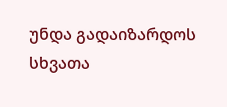უნდა გადაიზარდოს სხვათა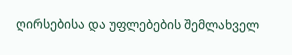ღირსებისა და უფლებების შემლახველ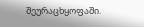შეურაცხყოფაში.